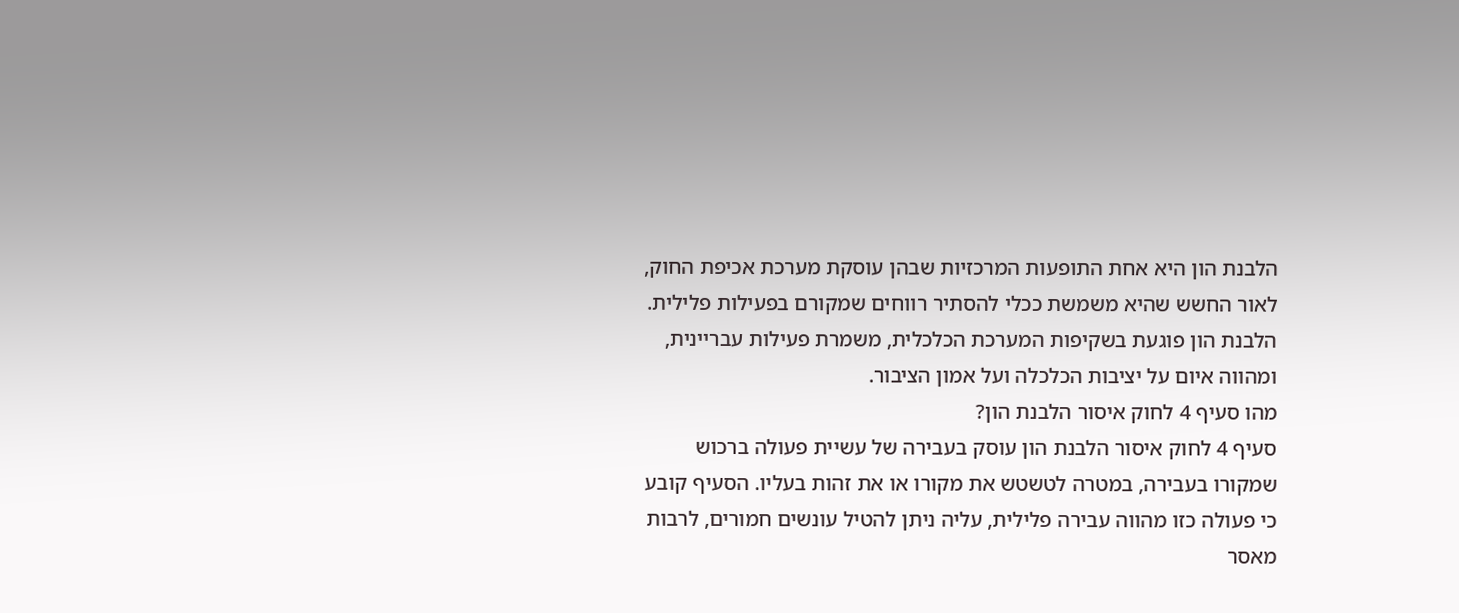הלבנת הון היא אחת התופעות המרכזיות שבהן עוסקת מערכת אכיפת החוק, לאור החשש שהיא משמשת ככלי להסתיר רווחים שמקורם בפעילות פלילית. הלבנת הון פוגעת בשקיפות המערכת הכלכלית, משמרת פעילות עבריינית, ומהווה איום על יציבות הכלכלה ועל אמון הציבור.
מהו סעיף 4 לחוק איסור הלבנת הון?
סעיף 4 לחוק איסור הלבנת הון עוסק בעבירה של עשיית פעולה ברכוש שמקורו בעבירה, במטרה לטשטש את מקורו או את זהות בעליו. הסעיף קובע כי פעולה כזו מהווה עבירה פלילית, עליה ניתן להטיל עונשים חמורים, לרבות מאסר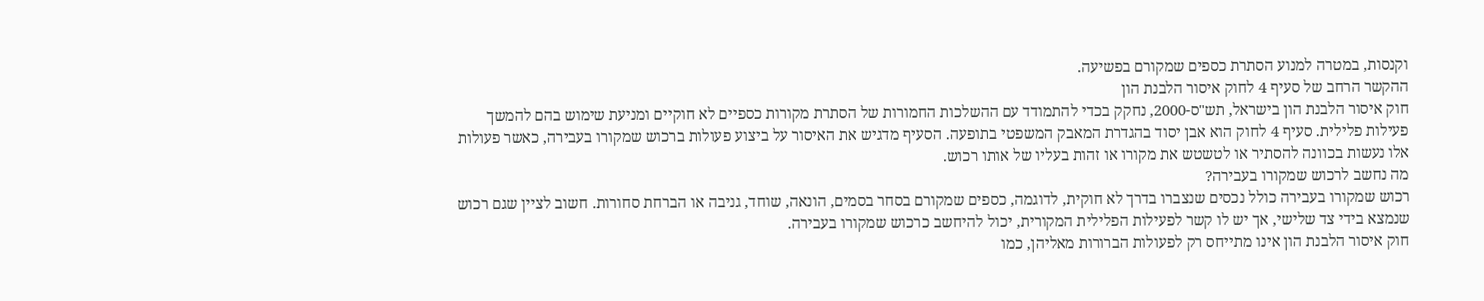וקנסות, במטרה למנוע הסתרת כספים שמקורם בפשיעה.
ההקשר הרחב של סעיף 4 לחוק איסור הלבנת הון
חוק איסור הלבנת הון בישראל, תש"ס-2000, נחקק בכדי להתמודד עם ההשלכות החמורות של הסתרת מקורות כספיים לא חוקיים ומניעת שימוש בהם להמשך פעילות פלילית. סעיף 4 לחוק הוא אבן יסוד בהגדרת המאבק המשפטי בתופעה. הסעיף מדגיש את האיסור על ביצוע פעולות ברכוש שמקורו בעבירה, כאשר פעולות אלו נעשות בכוונה להסתיר או לטשטש את מקורו או זהות בעליו של אותו רכוש.
מה נחשב לרכוש שמקורו בעבירה?
רכוש שמקורו בעבירה כולל נכסים שנצברו בדרך לא חוקית, לדוגמה, כספים שמקורם בסחר בסמים, הונאה, שוחד, גניבה או הברחת סחורות. חשוב לציין שגם רכוש שנמצא בידי צד שלישי, אך יש לו קשר לפעילות הפלילית המקורית, יכול להיחשב כרכוש שמקורו בעבירה.
חוק איסור הלבנת הון אינו מתייחס רק לפעולות הברורות מאליהן, כמו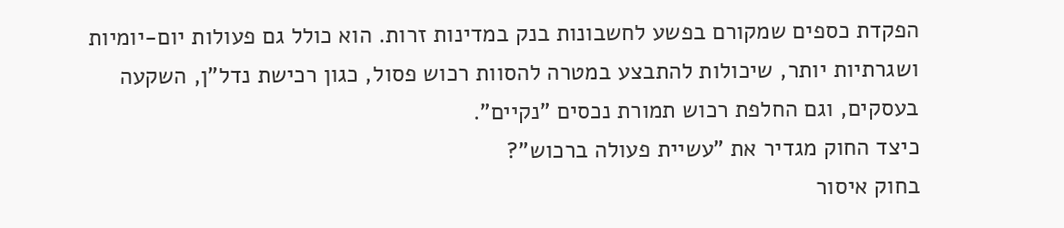הפקדת כספים שמקורם בפשע לחשבונות בנק במדינות זרות. הוא כולל גם פעולות יום-יומיות ושגרתיות יותר, שיכולות להתבצע במטרה להסוות רכוש פסול, כגון רכישת נדל"ן, השקעה בעסקים, וגם החלפת רכוש תמורת נכסים "נקיים".
כיצד החוק מגדיר את "עשיית פעולה ברכוש"?
בחוק איסור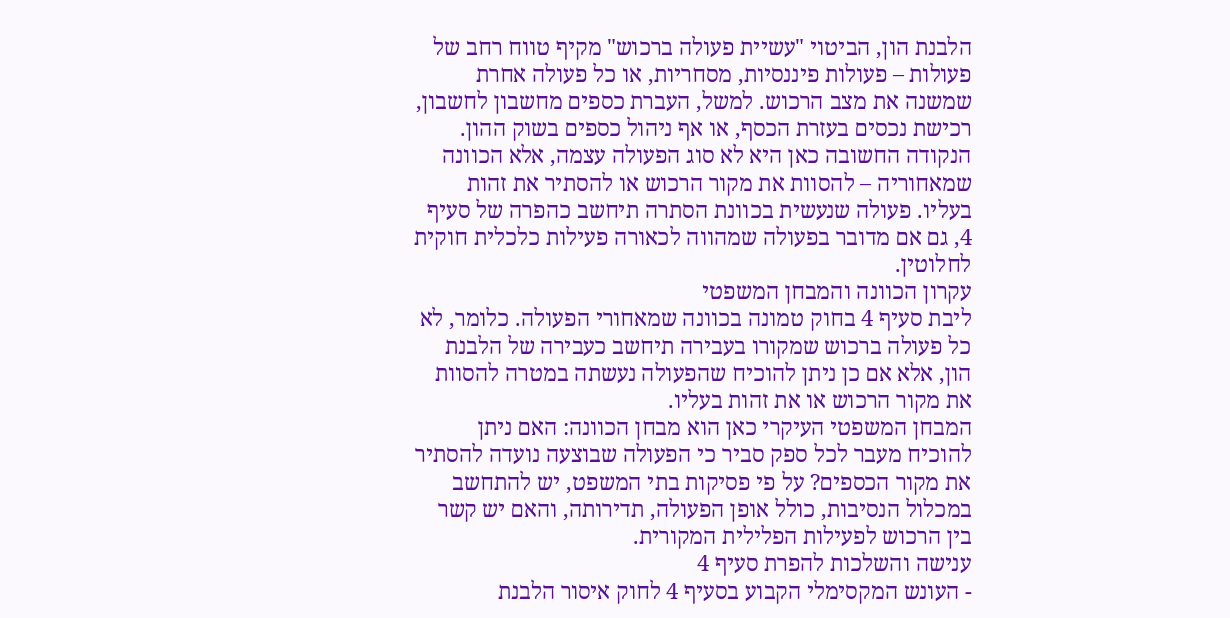הלבנת הון, הביטוי "עשיית פעולה ברכוש" מקיף טווח רחב של פעולות – פעולות פיננסיות, מסחריות, או כל פעולה אחרת שמשנה את מצב הרכוש. למשל, העברת כספים מחשבון לחשבון, רכישת נכסים בעזרת הכסף, או אף ניהול כספים בשוק ההון.
הנקודה החשובה כאן היא לא סוג הפעולה עצמה, אלא הכוונה שמאחוריה – להסוות את מקור הרכוש או להסתיר את זהות בעליו. פעולה שנעשית בכוונת הסתרה תיחשב כהפרה של סעיף 4, גם אם מדובר בפעולה שמהווה לכאורה פעילות כלכלית חוקית לחלוטין.
עקרון הכוונה והמבחן המשפטי
ליבת סעיף 4 בחוק טמונה בכוונה שמאחורי הפעולה. כלומר, לא כל פעולה ברכוש שמקורו בעבירה תיחשב כעבירה של הלבנת הון, אלא אם כן ניתן להוכיח שהפעולה נעשתה במטרה להסוות את מקור הרכוש או את זהות בעליו.
המבחן המשפטי העיקרי כאן הוא מבחן הכוונה: האם ניתן להוכיח מעבר לכל ספק סביר כי הפעולה שבוצעה נועדה להסתיר את מקור הכספים? על פי פסיקות בתי המשפט, יש להתחשב במכלול הנסיבות, כולל אופן הפעולה, תדירותה, והאם יש קשר בין הרכוש לפעילות הפלילית המקורית.
ענישה והשלכות להפרת סעיף 4
- העונש המקסימלי הקבוע בסעיף 4 לחוק איסור הלבנת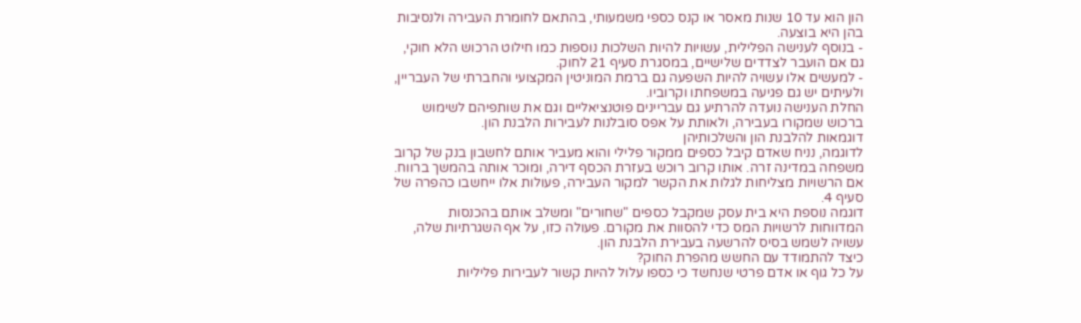הון הוא עד 10 שנות מאסר או קנס כספי משמעותי, בהתאם לחומרת העבירה ולנסיבות בהן היא בוצעה.
- בנוסף לענישה הפלילית, עשויות להיות השלכות נוספות כמו חילוט הרכוש הלא חוקי, גם אם הועבר לצדדים שלישיים, במסגרת סעיף 21 לחוק.
- למעשים אלו עשויה להיות השפעה גם ברמת המוניטין המקצועי והחברתי של העבריין, ולעיתים יש גם פגיעה במשפחתו וקרוביו.
החלת הענישה נועדה להרתיע גם עבריינים פוטנציאליים וגם את שותפיהם לשימוש ברכוש שמקורו בעבירה, ולאותת על אפס סובלנות לעבירות הלבנת הון.
דוגמאות להלבנת הון והשלכותיהן
לדוגמה, נניח שאדם קיבל כספים ממקור פלילי והוא מעביר אותם לחשבון בנק של קרוב משפחה במדינה זרה. אותו קרוב רוכש בעזרת הכסף דירה, ומוכר אותה בהמשך ברווח. אם הרשויות מצליחות לגלות את הקשר למקור העבירה, פעולות אלו ייחשבו כהפרה של סעיף 4.
דוגמה נוספת היא בית עסק שמקבל כספים "שחורים" ומשלב אותם בהכנסות המדווחות לרשויות המס כדי להסוות את מקורם. פעולה כזו, על אף השגרתיות שלה, עשויה לשמש בסיס להרשעה בעבירת הלבנת הון.
כיצד להתמודד עם החשש מהפרת החוק?
על כל גוף או אדם פרטי שנחשד כי כספו עלול להיות קשור לעבירות פליליות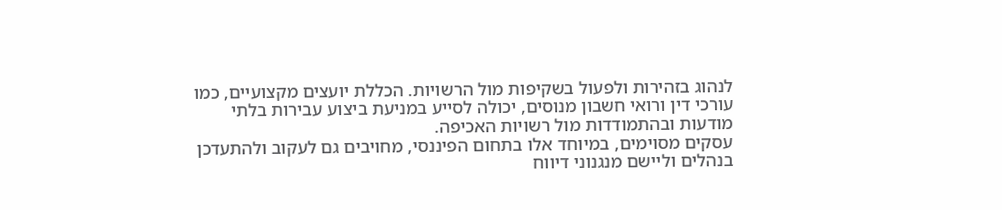לנהוג בזהירות ולפעול בשקיפות מול הרשויות. הכללת יועצים מקצועיים, כמו עורכי דין ורואי חשבון מנוסים, יכולה לסייע במניעת ביצוע עבירות בלתי מודעות ובהתמודדות מול רשויות האכיפה.
עסקים מסוימים, במיוחד אלו בתחום הפיננסי, מחויבים גם לעקוב ולהתעדכן בנהלים וליישם מנגנוני דיווח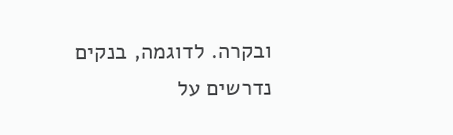ובקרה. לדוגמה, בנקים נדרשים על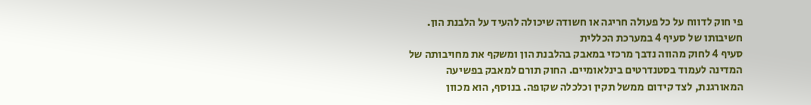פי חוק לדווח על כל פעולה חריגה או חשודה שיכולה להעיד על הלבנת הון.
חשיבותו של סעיף 4 במערכת הכללית
סעיף 4 לחוק מהווה נדבך מרכזי במאבק בהלבנת הון ומשקף את מחויבותה של המדינה לעמוד בסטנדרטים בינלאומיים. החוק תורם למאבק בפשיעה המאורגנת, לצד קידום ממשל תקין וכלכלה שקופה. בנוסף, הוא מכוון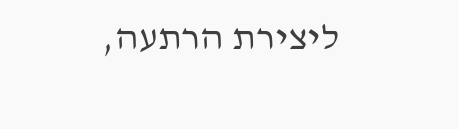ליצירת הרתעה,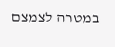במטרה לצמצם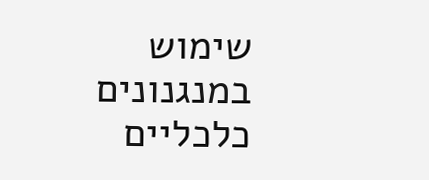שימוש במנגנונים כלכליים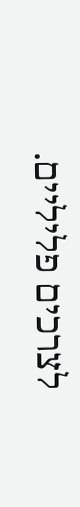לצרכים פליליים.